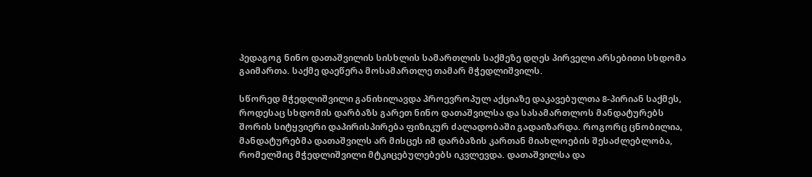პედაგოგ ნინო დათაშვილის სისხლის სამართლის საქმეზე დღეს პირველი არსებითი სხდომა გაიმართა. საქმე დაეწერა მოსამართლე თამარ მჭედლიშვილს.

სწორედ მჭედლიშვილი განიხილავდა პროევროპულ აქციაზე დაკავებულთა 8-პირიან საქმეს, როდესაც სხდომის დარბაზს გარეთ ნინო დათაშვილსა და სასამართლოს მანდატურებს შორის სიტყვიერი დაპირისპირება ფიზიკურ ძალადობაში გადაიზარდა. როგორც ცნობილია, მანდატურებმა დათაშვილს არ მისცეს იმ დარბაზის კართან მიახლოების შესაძლებლობა, რომელშიც მჭედლიშვილი მტკიცებულებებს იკვლევდა. დათაშვილსა და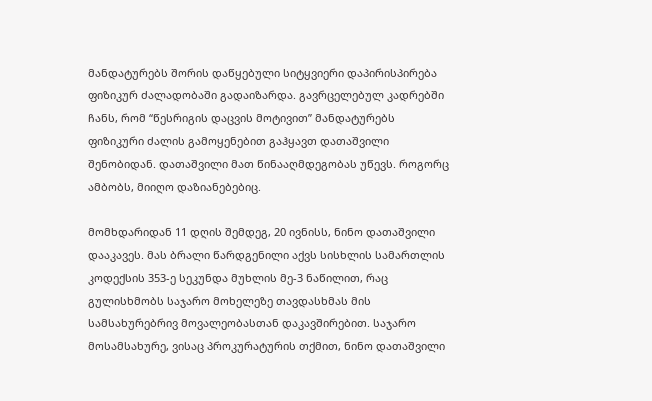მანდატურებს შორის დაწყებული სიტყვიერი დაპირისპირება ფიზიკურ ძალადობაში გადაიზარდა. გავრცელებულ კადრებში ჩანს, რომ “წესრიგის დაცვის მოტივით” მანდატურებს ფიზიკური ძალის გამოყენებით გაჰყავთ დათაშვილი შენობიდან. დათაშვილი მათ წინააღმდეგობას უწევს. როგორც ამბობს, მიიღო დაზიანებებიც.

მომხდარიდან 11 დღის შემდეგ, 20 ივნისს, ნინო დათაშვილი დააკავეს. მას ბრალი წარდგენილი აქვს სისხლის სამართლის კოდექსის 353-ე სეკუნდა მუხლის მე-3 ნაწილით, რაც გულისხმობს საჯარო მოხელეზე თავდასხმას მის სამსახურებრივ მოვალეობასთან დაკავშირებით. საჯარო მოსამსახურე, ვისაც პროკურატურის თქმით, ნინო დათაშვილი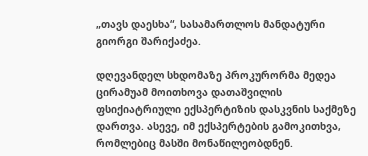„თავს დაესხა“, სასამართლოს მანდატური გიორგი შარიქაძეა.

დღევანდელ სხდომაზე პროკურორმა მედეა ცირამუამ მოითხოვა დათაშვილის ფსიქიატრიული ექსპერტიზის დასკვნის საქმეზე დართვა. ასევე, იმ ექსპერტების გამოკითხვა, რომლებიც მასში მონაწილეობდნენ.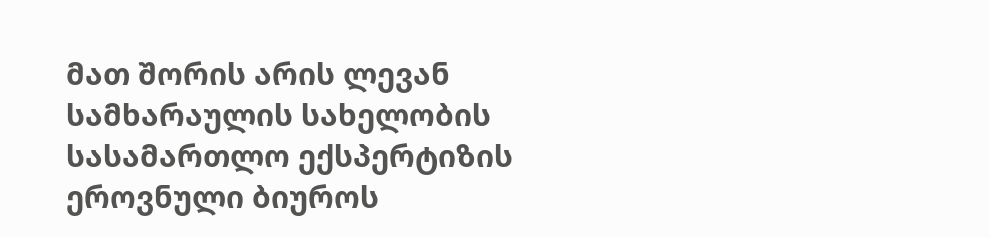მათ შორის არის ლევან სამხარაულის სახელობის სასამართლო ექსპერტიზის ეროვნული ბიუროს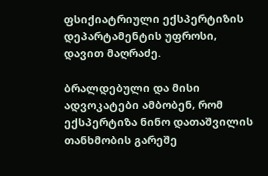ფსიქიატრიული ექსპერტიზის დეპარტამენტის უფროსი, დავით მაღრაძე.

ბრალდებული და მისი ადვოკატები ამბობენ, რომ ექსპერტიზა ნინო დათაშვილის თანხმობის გარეშე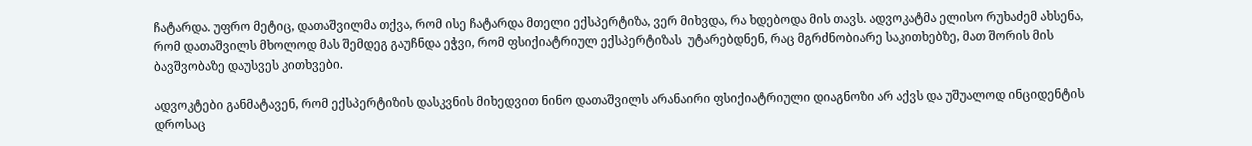ჩატარდა. უფრო მეტიც, დათაშვილმა თქვა, რომ ისე ჩატარდა მთელი ექსპერტიზა, ვერ მიხვდა, რა ხდებოდა მის თავს. ადვოკატმა ელისო რუხაძემ ახსენა, რომ დათაშვილს მხოლოდ მას შემდეგ გაუჩნდა ეჭვი, რომ ფსიქიატრიულ ექსპერტიზას  უტარებდნენ, რაც მგრძნობიარე საკითხებზე, მათ შორის მის ბავშვობაზე დაუსვეს კითხვები.

ადვოკტები განმატავენ, რომ ექსპერტიზის დასკვნის მიხედვით ნინო დათაშვილს არანაირი ფსიქიატრიული დიაგნოზი არ აქვს და უშუალოდ ინციდენტის დროსაც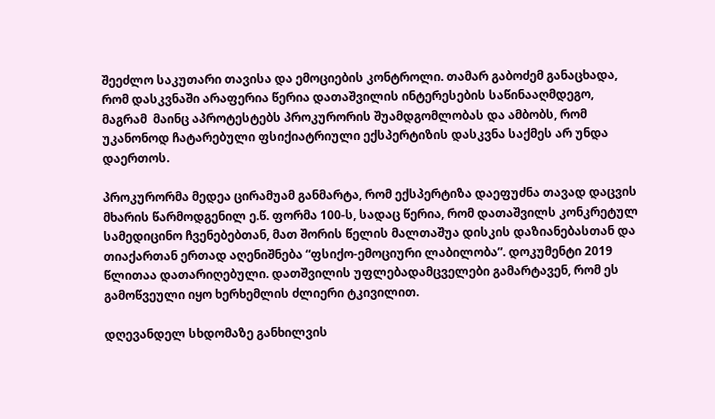შეეძლო საკუთარი თავისა და ემოციების კონტროლი. თამარ გაბოძემ განაცხადა, რომ დასკვნაში არაფერია წერია დათაშვილის ინტერესების საწინააღმდეგო, მაგრამ  მაინც აპროტესტებს პროკურორის შუამდგომლობას და ამბობს, რომ უკანონოდ ჩატარებული ფსიქიატრიული ექსპერტიზის დასკვნა საქმეს არ უნდა დაერთოს.

პროკურორმა მედეა ცირამუამ განმარტა, რომ ექსპერტიზა დაეფუძნა თავად დაცვის მხარის წარმოდგენილ ე.წ. ფორმა 100-ს, სადაც წერია, რომ დათაშვილს კონკრეტულ სამედიცინო ჩვენებებთან, მათ შორის წელის მალთაშუა დისკის დაზიანებასთან და თიაქართან ერთად აღენიშნება “ფსიქო-ემოციური ლაბილობა”. დოკუმენტი 2019 წლითაა დათარიღებული. დათშვილის უფლებადამცველები გამარტავენ, რომ ეს გამოწვეული იყო ხერხემლის ძლიერი ტკივილით.

დღევანდელ სხდომაზე განხილვის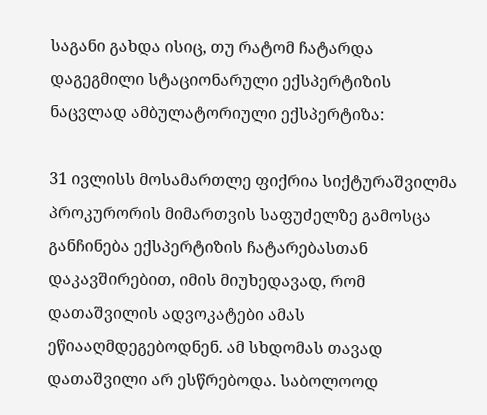საგანი გახდა ისიც, თუ რატომ ჩატარდა დაგეგმილი სტაციონარული ექსპერტიზის ნაცვლად ამბულატორიული ექსპერტიზა:

31 ივლისს მოსამართლე ფიქრია სიქტურაშვილმა პროკურორის მიმართვის საფუძელზე გამოსცა განჩინება ექსპერტიზის ჩატარებასთან დაკავშირებით, იმის მიუხედავად, რომ დათაშვილის ადვოკატები ამას ეწიააღმდეგებოდნენ. ამ სხდომას თავად დათაშვილი არ ესწრებოდა. საბოლოოდ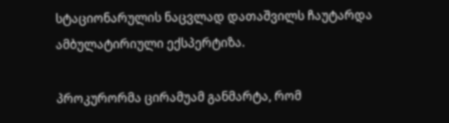სტაციონარულის ნაცვლად დათაშვილს ჩაუტარდა ამბულატირიული ექსპერტიზა.

პროკურორმა ცირამუამ განმარტა, რომ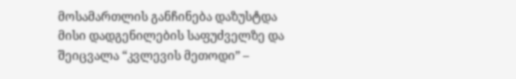მოსამართლის განჩინება დაზუსტდა მისი დადგენილების საფუძველზე და შეიცვალა “კვლევის მეთოდი” –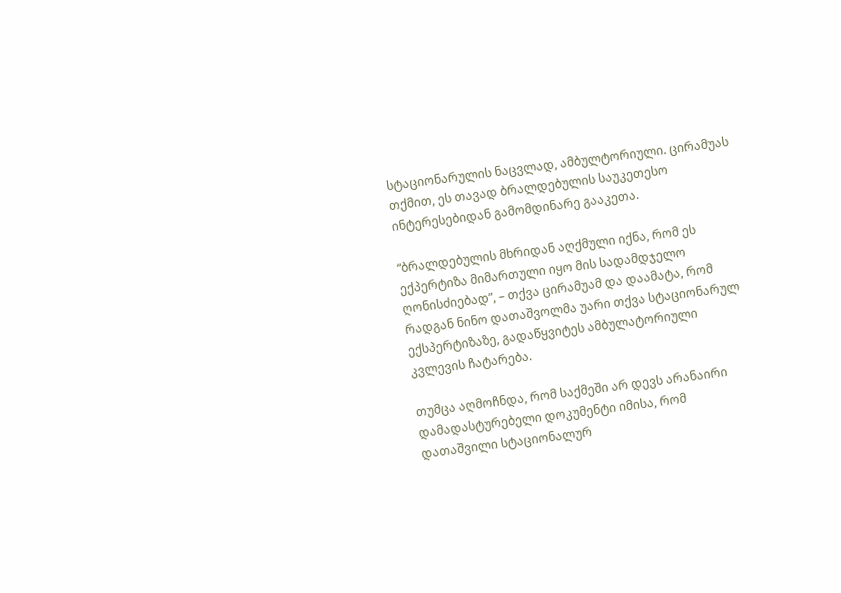სტაციონარულის ნაცვლად, ამბულტორიული. ცირამუას თქმით, ეს თავად ბრალდებულის საუკეთესო ინტერესებიდან გამომდინარე გააკეთა.

“ბრალდებულის მხრიდან აღქმული იქნა, რომ ეს ექპერტიზა მიმართული იყო მის სადამდჯელო ღონისძიებად”, – თქვა ცირამუამ და დაამატა, რომ რადგან ნინო დათაშვოლმა უარი თქვა სტაციონარულ ექსპერტიზაზე, გადაწყვიტეს ამბულატორიული კვლევის ჩატარება.

თუმცა აღმოჩნდა, რომ საქმეში არ დევს არანაირი დამადასტურებელი დოკუმენტი იმისა, რომ დათაშვილი სტაციონალურ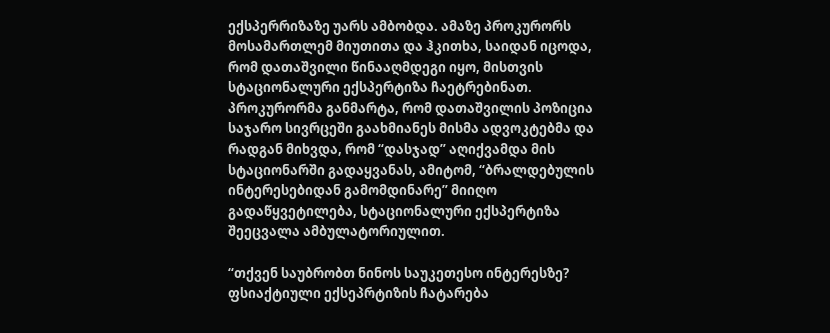ექსპერრიზაზე უარს ამბობდა. ამაზე პროკურორს მოსამართლემ მიუთითა და ჰკითხა, საიდან იცოდა, რომ დათაშვილი წინააღმდეგი იყო, მისთვის სტაციონალური ექსპერტიზა ჩაეტრებინათ. პროკურორმა განმარტა, რომ დათაშვილის პოზიცია საჯარო სივრცეში გაახმიანეს მისმა ადვოკტებმა და რადგან მიხვდა, რომ “დასჯად” აღიქვამდა მის სტაციონარში გადაყვანას, ამიტომ, “ბრალდებულის ინტერესებიდან გამომდინარე” მიიღო გადაწყვეტილება, სტაციონალური ექსპერტიზა შეეცვალა ამბულატორიულით.

“თქვენ საუბრობთ ნინოს საუკეთესო ინტერესზე? ფსიაქტიული ექსეპრტიზის ჩატარება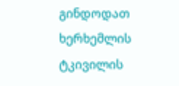გინდოდათ ხერხემლის ტკივილის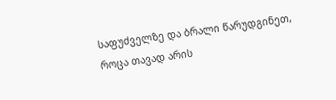საფუძველზე და ბრალი წარუდგინეთ, როცა თავად არის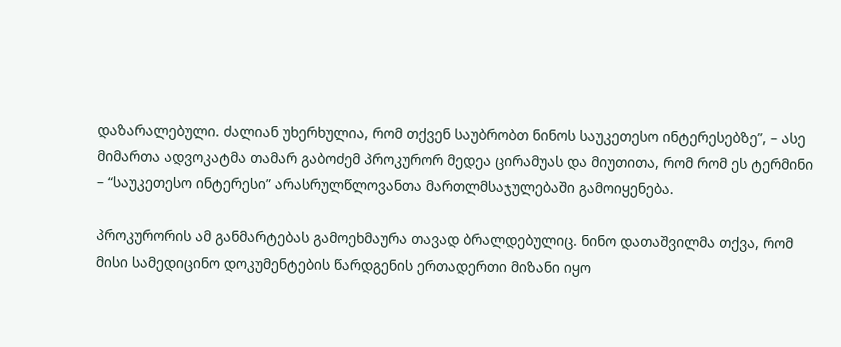დაზარალებული. ძალიან უხერხულია, რომ თქვენ საუბრობთ ნინოს საუკეთესო ინტერესებზე”, – ასე მიმართა ადვოკატმა თამარ გაბოძემ პროკურორ მედეა ცირამუას და მიუთითა, რომ რომ ეს ტერმინი – “საუკეთესო ინტერესი” არასრულწლოვანთა მართლმსაჯულებაში გამოიყენება.

პროკურორის ამ განმარტებას გამოეხმაურა თავად ბრალდებულიც. ნინო დათაშვილმა თქვა, რომ მისი სამედიცინო დოკუმენტების წარდგენის ერთადერთი მიზანი იყო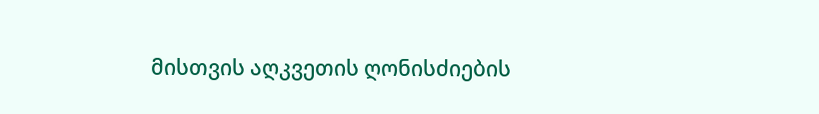მისთვის აღკვეთის ღონისძიების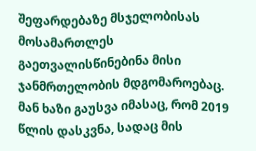შეფარდებაზე მსჯელობისას მოსამართლეს გაეთვალისწინებინა მისი ჯანმრთელობის მდგომაროებაც. მან ხაზი გაუსვა იმასაც, რომ 2019 წლის დასკვნა, სადაც მის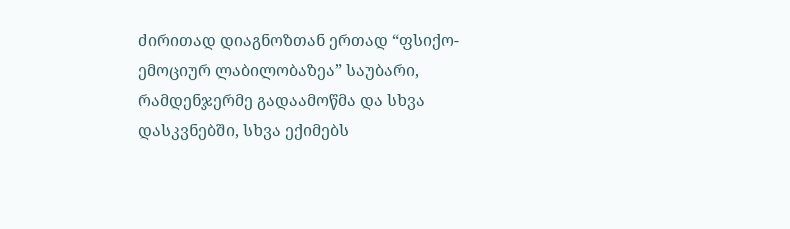ძირითად დიაგნოზთან ერთად “ფსიქო-ემოციურ ლაბილობაზეა” საუბარი, რამდენჯერმე გადაამოწმა და სხვა დასკვნებში, სხვა ექიმებს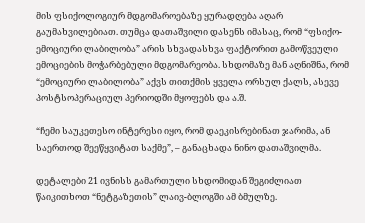მის ფსიქოლოგიურ მდგომაროებაზე ყურადღება აღარ გაუმახვილებიათ. თუმცა დათაშვილი დასენს იმასაც, რომ “ფსიქო-ემოციური ლაბილობა” არის სხვადასხვა ფაქტორით გამოწვეული ემოციების მოჭარბებული მდგომარეობა. სხდომაზე მან აღნიშნა, რომ “ემოციური ლაბილობა” აქვს თითქმის ყველა ორსულ ქალს, ასევე პოსტსოპერაციულ პერიოდში მყოფებს და ა.შ.

“ჩემი საუკეთესო ინტერესი იყო, რომ დაეკისრებინათ ჯარიმა, ან საერთოდ შეეწყვიტათ საქმე”, – განაცხადა ნინო დათაშვილმა.

დეტალები 21 ივნისს გამართული სხდომიდან შეგიძლიათ წაიკითხოთ “ნეტგაზეთის” ლაივ-ბლოგში ამ ბმულზე.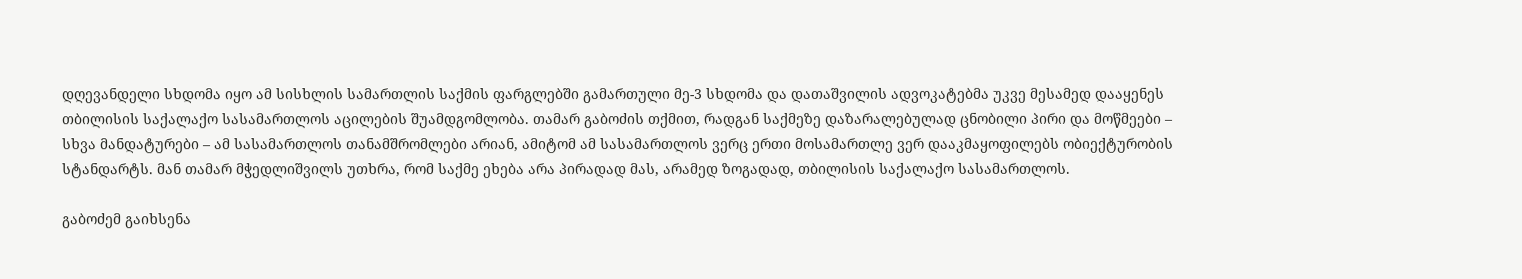დღევანდელი სხდომა იყო ამ სისხლის სამართლის საქმის ფარგლებში გამართული მე-3 სხდომა და დათაშვილის ადვოკატებმა უკვე მესამედ დააყენეს თბილისის საქალაქო სასამართლოს აცილების შუამდგომლობა. თამარ გაბოძის თქმით, რადგან საქმეზე დაზარალებულად ცნობილი პირი და მოწმეები – სხვა მანდატურები – ამ სასამართლოს თანამშრომლები არიან, ამიტომ ამ სასამართლოს ვერც ერთი მოსამართლე ვერ დააკმაყოფილებს ობიექტურობის სტანდარტს. მან თამარ მჭედლიშვილს უთხრა, რომ საქმე ეხება არა პირადად მას, არამედ ზოგადად, თბილისის საქალაქო სასამართლოს.

გაბოძემ გაიხსენა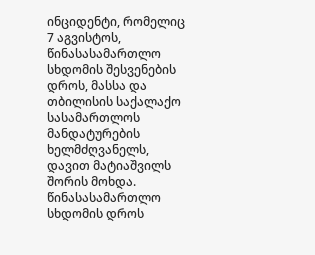ინციდენტი, რომელიც 7 აგვისტოს, წინასასამართლო სხდომის შესვენების დროს, მასსა და თბილისის საქალაქო სასამართლოს მანდატურების ხელმძღვანელს, დავით მატიაშვილს შორის მოხდა. წინასასამართლო სხდომის დროს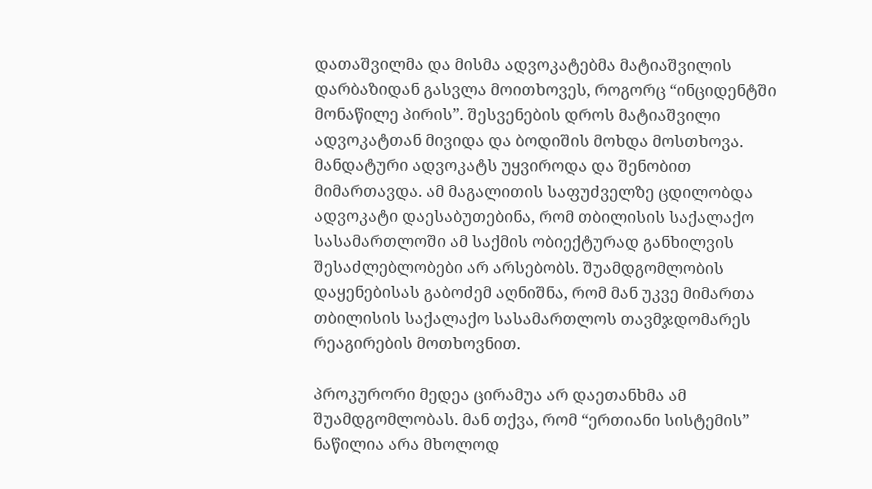დათაშვილმა და მისმა ადვოკატებმა მატიაშვილის დარბაზიდან გასვლა მოითხოვეს, როგორც “ინციდენტში მონაწილე პირის”. შესვენების დროს მატიაშვილი ადვოკატთან მივიდა და ბოდიშის მოხდა მოსთხოვა. მანდატური ადვოკატს უყვიროდა და შენობით მიმართავდა. ამ მაგალითის საფუძველზე ცდილობდა ადვოკატი დაესაბუთებინა, რომ თბილისის საქალაქო სასამართლოში ამ საქმის ობიექტურად განხილვის შესაძლებლობები არ არსებობს. შუამდგომლობის დაყენებისას გაბოძემ აღნიშნა, რომ მან უკვე მიმართა თბილისის საქალაქო სასამართლოს თავმჯდომარეს რეაგირების მოთხოვნით.

პროკურორი მედეა ცირამუა არ დაეთანხმა ამ შუამდგომლობას. მან თქვა, რომ “ერთიანი სისტემის” ნაწილია არა მხოლოდ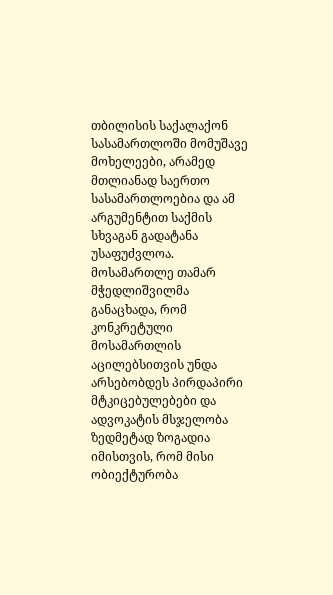თბილისის საქალაქონ სასამართლოში მომუშავე მოხელეები, არამედ მთლიანად საერთო სასამართლოებია და ამ არგუმენტით საქმის სხვაგან გადატანა უსაფუძვლოა. მოსამართლე თამარ მჭედლიშვილმა განაცხადა, რომ კონკრეტული მოსამართლის აცილებსითვის უნდა არსებობდეს პირდაპირი მტკიცებულებები და ადვოკატის მსჯელობა ზედმეტად ზოგადია იმისთვის, რომ მისი ობიექტურობა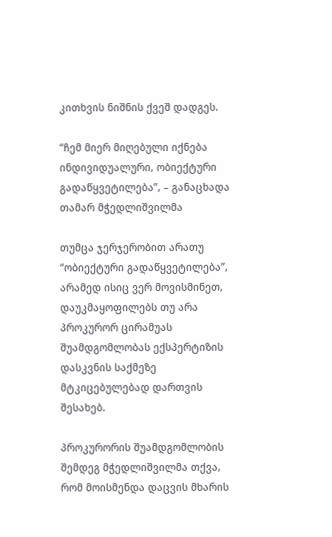კითხვის ნიშნის ქვეშ დადგეს.

“ჩემ მიერ მიღებული იქნება ინდივიდუალური, ობიექტური გადაწყვეტილება”, – განაცხადა თამარ მჭედლიშვილმა

თუმცა ჯერჯერობით არათუ “ობიექტური გადაწყვეტილება”, არამედ ისიც ვერ მოვისმინეთ, დაუკმაყოფილებს თუ არა პროკურორ ცირამუას შუამდგომლობას ექსპერტიზის დასკვნის საქმეზე მტკიცებულებად დართვის შესახებ.

პროკურორის შუამდგომლობის შემდეგ მჭედლიშვილმა თქვა, რომ მოისმენდა დაცვის მხარის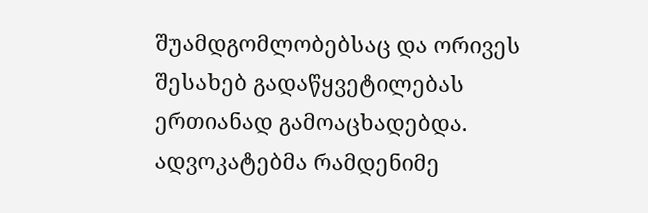შუამდგომლობებსაც და ორივეს შესახებ გადაწყვეტილებას ერთიანად გამოაცხადებდა. ადვოკატებმა რამდენიმე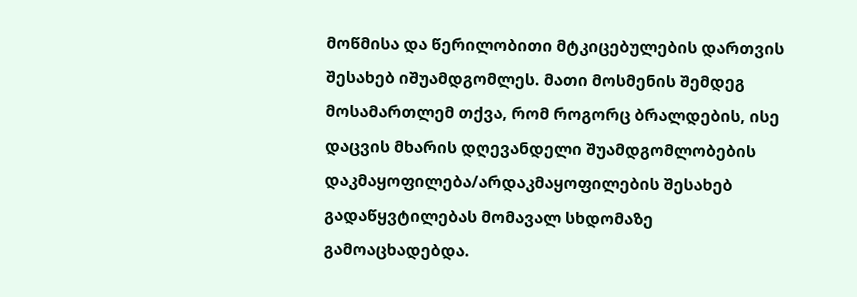მოწმისა და წერილობითი მტკიცებულების დართვის შესახებ იშუამდგომლეს. მათი მოსმენის შემდეგ მოსამართლემ თქვა, რომ როგორც ბრალდების, ისე დაცვის მხარის დღევანდელი შუამდგომლობების დაკმაყოფილება/არდაკმაყოფილების შესახებ გადაწყვტილებას მომავალ სხდომაზე გამოაცხადებდა.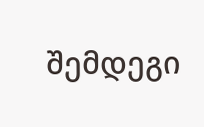შემდეგი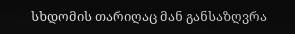სხდომის თარიღაც მან განსაზღვრა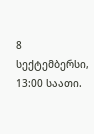8 სექტემბერსი, 13:00 საათი.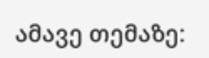ამავე თემაზე: